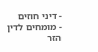- דיני חוזים
- מומחים לדין הזר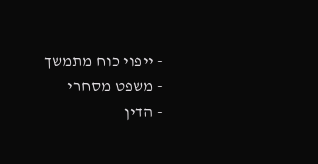- ייפוי כוח מתמשך
- משפט מסחרי
- הדין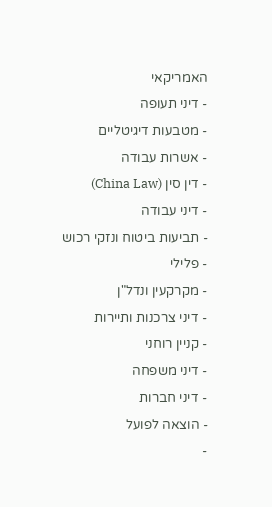האמריקאי
- דיני תעופה
- מטבעות דיגיטליים
- אשרות עבודה
- דין סין (China Law)
- דיני עבודה
- תביעות ביטוח ונזקי רכוש
- פלילי
- מקרקעין ונדל"ן
- דיני צרכנות ותיירות
- קניין רוחני
- דיני משפחה
- דיני חברות
- הוצאה לפועל
-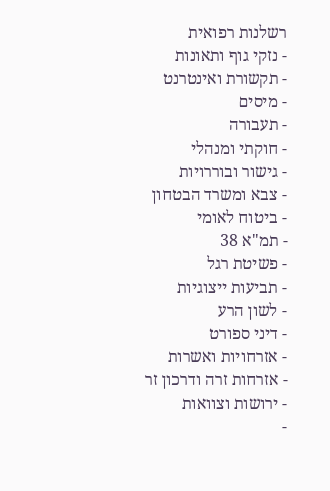רשלנות רפואית
- נזקי גוף ותאונות
- תקשורת ואינטרנט
- מיסים
- תעבורה
- חוקתי ומנהלי
- גישור ובוררויות
- צבא ומשרד הבטחון
- ביטוח לאומי
- תמ"א 38
- פשיטת רגל
- תביעות ייצוגיות
- לשון הרע
- דיני ספורט
- אזרחויות ואשרות
- אזרחות זרה ודרכון זר
- ירושות וצוואות
-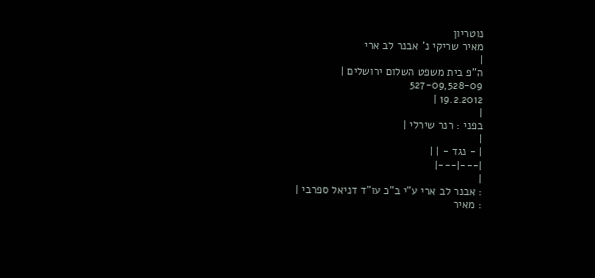נוטריון
מאיר שריקי נ' אבנר לב ארי
|
ה"פ בית משפט השלום ירושלים |
527-09,528-09
19.2.2012 |
|
בפני : רנר שירלי |
|
| - נגד - | |
|---|---|
|
: אבנר לב ארי ע"י ב"כ עו"ד דניאל ספרבי |
: מאיר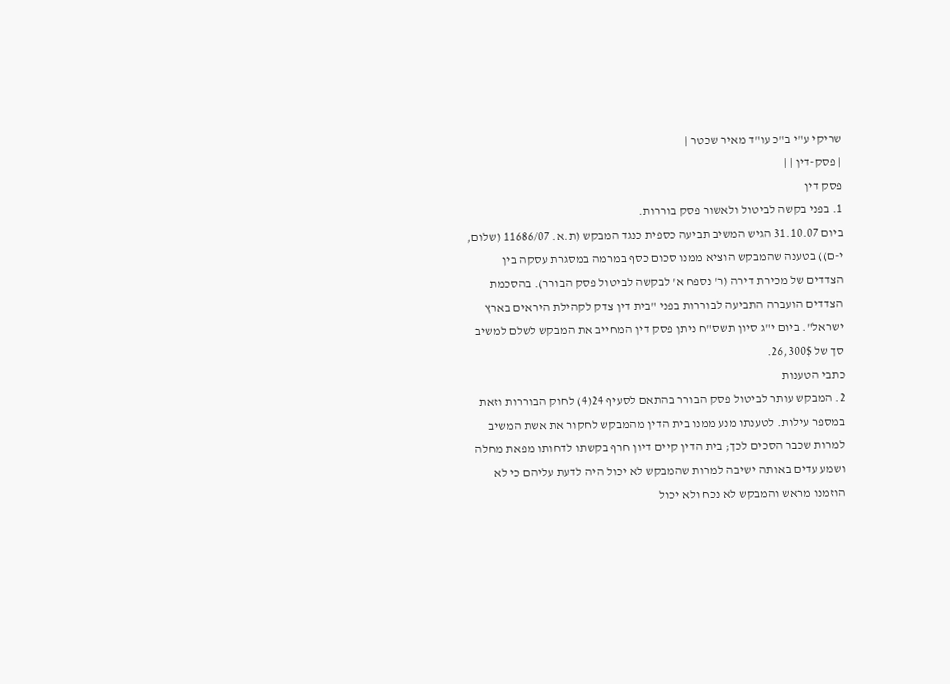שריקי ע"י ב"כ עו"ד מאיר שכטר |
| פסק-דין | |
פסק דין
1. בפני בקשה לביטול ולאשור פסק בוררות.
ביום 31.10.07 הגיש המשיב תביעה כספית כנגד המבקש (ת.א. 11686/07 (שלום, י-ם)) בטענה שהמבקש הוציא ממנו סכום כסף במרמה במסגרת עסקה בין הצדדים של מכירת דירה (ר' נספח א' לבקשה לביטול פסק הבורר). בהסכמת הצדדים הועברה התביעה לבוררות בפני "בית דין צדק לקהילת היראים בארץ ישראל". ביום י"ג סיון תשס"ח ניתן פסק דין המחייב את המבקש לשלם למשיב סך של 26,300$.
כתבי הטענות
2. המבקש עותר לביטול פסק הבורר בהתאם לסעיף 24(4) לחוק הבוררות וזאת במספר עילות. לטענתו מנע ממנו בית הדין מהמבקש לחקור את אשת המשיב למרות שכבר הסכים לכך; בית הדין קיים דיון חרף בקשתו לדחותו מפאת מחלה ושמע עדים באותה ישיבה למרות שהמבקש לא יכול היה לדעת עליהם כי לא הוזמנו מראש והמבקש לא נכח ולא יכול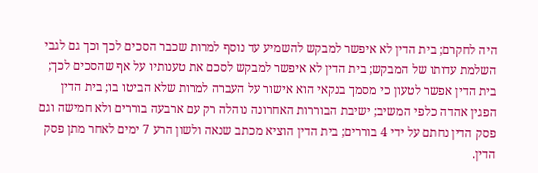היה לחקרם; בית הדין לא איפשר למבקש להשמיע עד נוסף למרות שכבר הסכים לכך וכך גם לגבי השלמת עדותו של המבקש; בית הדין לא איפשר למבקש לסכם את טענותיו על אף שהסכים לכך; בית הדין אפשר לטעון כי מסמך בנקאי הוא אישור על העברה למרות שלא הביטו בו; בית הדין הפגין אהדה כלפי המשיב; ישיבת הבוררות האחרונה נוהלה רק עם ארבעה בוררים ולא חמישה וגם פסק הדין נחתם על ידי 4 בוררים; בית הדין הוציא מכתב שנאה ולשון הרע 7 ימים לאחר מתן פסק הדין.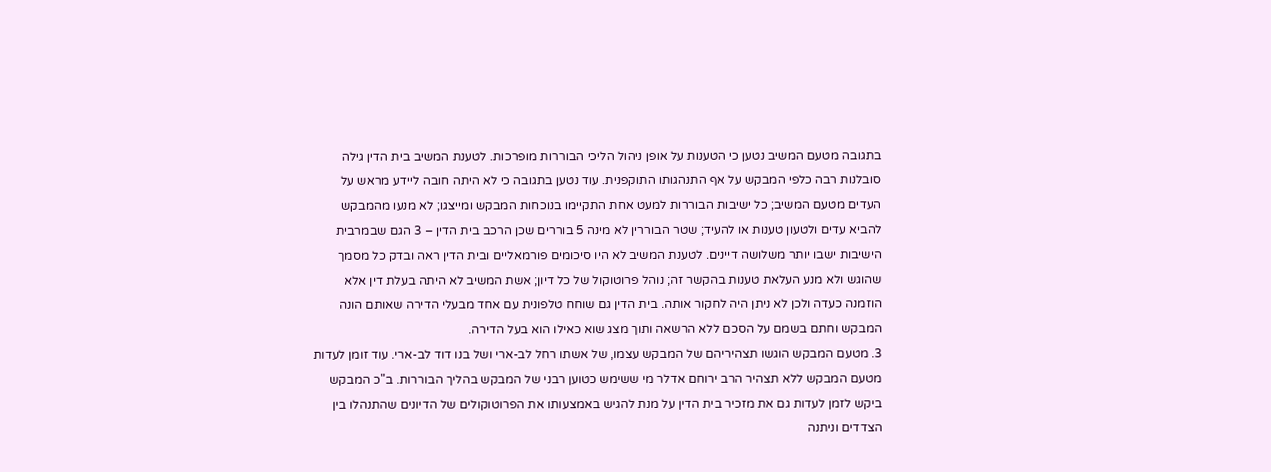בתגובה מטעם המשיב נטען כי הטענות על אופן ניהול הליכי הבוררות מופרכות. לטענת המשיב בית הדין גילה סובלנות רבה כלפי המבקש על אף התנהגותו התוקפנית. עוד נטען בתגובה כי לא היתה חובה ליידע מראש על העדים מטעם המשיב; כל ישיבות הבוררות למעט אחת התקיימו בנוכחות המבקש ומייצגו; לא מנעו מהמבקש להביא עדים ולטעון טענות או להעיד; שטר הבוררין לא מינה 5 בוררים שכן הרכב בית הדין – 3 הגם שבמרבית הישיבות ישבו יותר משלושה דיינים. לטענת המשיב לא היו סיכומים פורמאליים ובית הדין ראה ובדק כל מסמך שהוגש ולא מנע העלאת טענות בהקשר זה; נוהל פרוטוקול של כל דיון; אשת המשיב לא היתה בעלת דין אלא הוזמנה כעדה ולכן לא ניתן היה לחקור אותה. בית הדין גם שוחח טלפונית עם אחד מבעלי הדירה שאותם הונה המבקש וחתם בשמם על הסכם ללא הרשאה ותוך מצג שוא כאילו הוא בעל הדירה.
3. מטעם המבקש הוגשו תצהיריהם של המבקש עצמו, של אשתו רחל לב-ארי ושל בנו דוד לב-ארי. עוד זומן לעדות מטעם המבקש ללא תצהיר הרב ירוחם אדלר מי ששימש כטוען רבני של המבקש בהליך הבוררות. ב"כ המבקש ביקש לזמן לעדות גם את מזכיר בית הדין על מנת להגיש באמצעותו את הפרוטוקולים של הדיונים שהתנהלו בין הצדדים וניתנה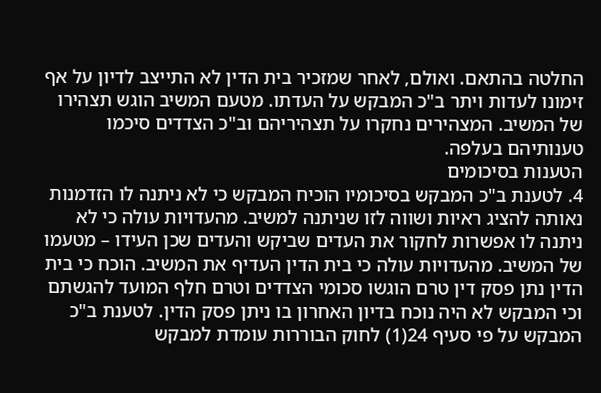החלטה בהתאם. ואולם, לאחר שמזכיר בית הדין לא התייצב לדיון על אף זימונו לעדות ויתר ב"כ המבקש על העדתו. מטעם המשיב הוגש תצהירו של המשיב. המצהירים נחקרו על תצהיריהם וב"כ הצדדים סיכמו טענותיהם בעלפה.
הטענות בסיכומים
4. לטענת ב"כ המבקש בסיכומיו הוכיח המבקש כי לא ניתנה לו הזדמנות נאותה להציג ראיות ושווה לזו שניתנה למשיב. מהעדויות עולה כי לא ניתנה לו אפשרות לחקור את העדים שביקש והעדים שכן העידו – מטעמו של המשיב. מהעדויות עולה כי בית הדין העדיף את המשיב. הוכח כי בית הדין נתן פסק דין טרם הוגשו סכומי הצדדים וטרם חלף המועד להגשתם וכי המבקש לא היה נוכח בדיון האחרון בו ניתן פסק הדין. לטענת ב"כ המבקש על פי סעיף 24(1) לחוק הבוררות עומדת למבקש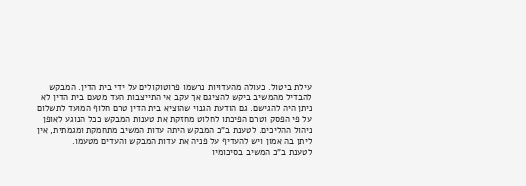עילת ביטול. כעולה מהעדויות נרשמו פרוטוקולים על ידי בית הדין. המבקש להבדיל מהמשיב ביקש להציגם אך עקב אי התייצבות העד מטעם בית הדין לא ניתן היה להגישם. גם הודעת הגנוי שהוציא בית הדין טרם חלוף המועד לתשלום על פי הפסק וטרם הפיכתו לחלוט מחזקת את טענות המבקש ככל הנוגע לאופן ניהול ההליכים. לטענת ב"כ המבקש היתה עדות המשיב מתחמקת ומגמתית, אין ליתן בה אמון ויש להעדיף על פניה את עדות המבקש והעדים מטעמו.
לטענת ב"כ המשיב בסיכומיו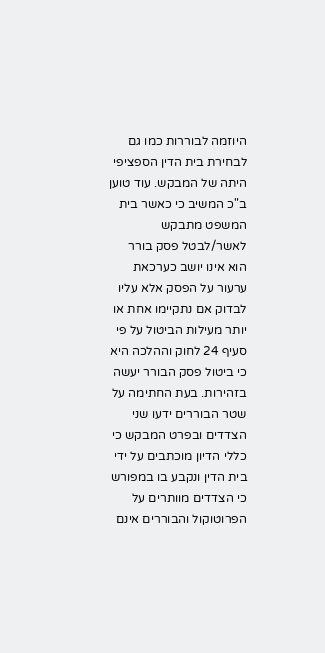היוזמה לבוררות כמו גם לבחירת בית הדין הספציפי היתה של המבקש. עוד טוען ב"כ המשיב כי כאשר בית המשפט מתבקש לאשר/לבטל פסק בורר הוא אינו יושב כערכאת ערעור על הפסק אלא עליו לבדוק אם נתקיימו אחת או יותר מעילות הביטול על פי סעיף 24 לחוק וההלכה היא כי ביטול פסק הבורר יעשה בזהירות. בעת החתימה על שטר הבוררים ידעו שני הצדדים ובפרט המבקש כי כללי הדיון מוכתבים על ידי בית הדין ונקבע בו במפורש כי הצדדים מוותרים על הפרוטוקול והבוררים אינם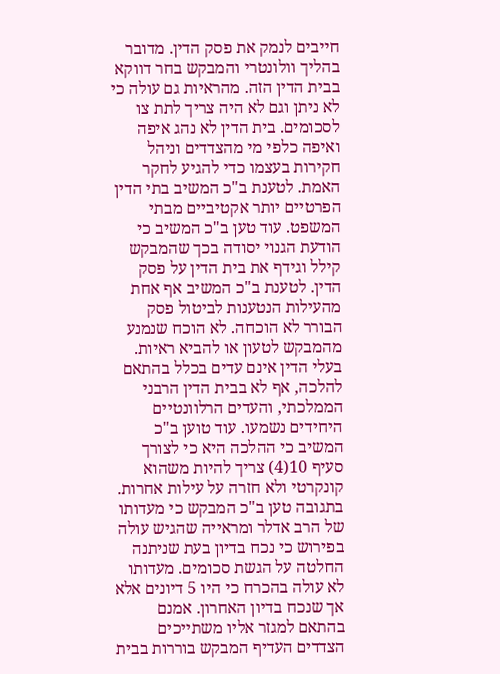חייבים לנמק את פסק הדין. מדובר בהליך וולונטרי והמבקש בחר דווקא בבית הדין הזה. מהראיות גם עולה כי לא ניתן וגם לא היה צריך לתת צו לסכומים. בית הדין לא נהג איפה ואיפה כלפי מי מהצדדים וניהל חקירות בעצמו כדי להגיע לחקר האמת. לטענת ב"כ המשיב בתי הדין הפרטיים יותר אקטיביים מבתי המשפט. עוד טען ב"כ המשיב כי הודעת הגנוי יסודה בכך שהמבקש קילל וגידף את בית הדין על פסק הדין. לטענת ב"כ המשיב אף אחת מהעילות הנטענות לביטול פסק הבורר לא הוכחה. לא הוכח שנמנע מהמבקש לטעון או להביא ראיות. בעלי הדין אינם עדים בכלל בהתאם להלכה, אף לא בבית הדין הרבני הממלכתי, והעדים הרלוונטיים היחידים נשמעו. עוד טוען ב"כ המשיב כי ההלכה היא כי לצורך סעיף 10(4) צריך להיות משהוא קונקרטי ולא חזרה על עילות אחרות.
בתגובה טען ב"כ המבקש כי מעדותו של הרב אדלר ומראייה שהגיש עולה בפירוש כי נכח בדיון בעת שניתנה החלטה על הגשת סכומים. מעדותו לא עולה בהכרח כי היו 5 דיונים אלא אך שנכח בדיון האחרון. אמנם בהתאם למגזר אליו משתייכים הצדדים העדיף המבקש בוררות בבית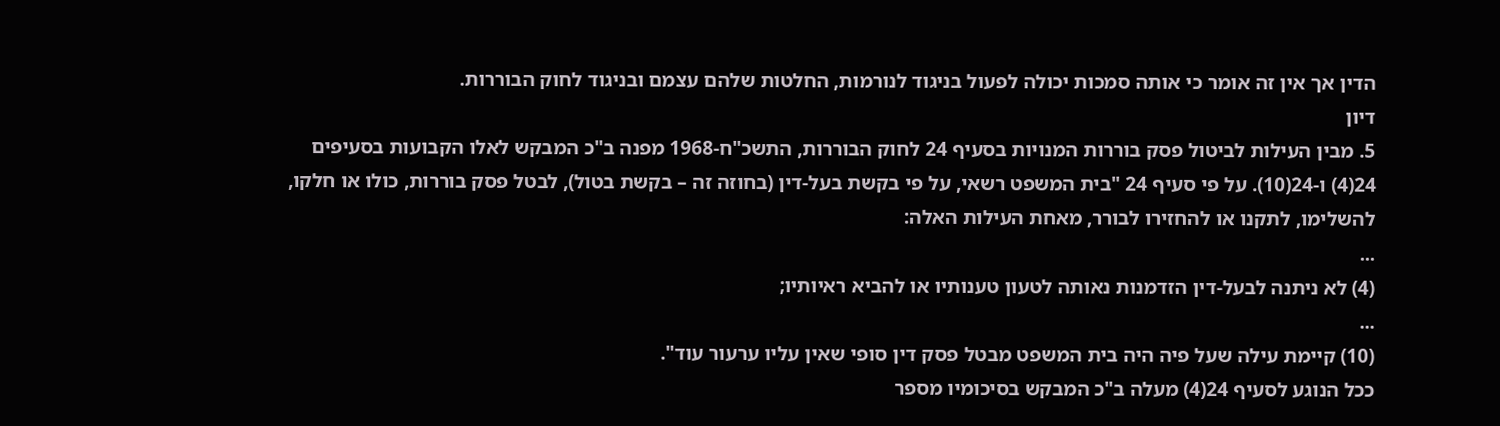הדין אך אין זה אומר כי אותה סמכות יכולה לפעול בניגוד לנורמות, החלטות שלהם עצמם ובניגוד לחוק הבוררות.
דיון
5. מבין העילות לביטול פסק בוררות המנויות בסעיף 24 לחוק הבוררות, התשכ"ח-1968 מפנה ב"כ המבקש לאלו הקבועות בסעיפים 24(4) ו-24(10). על פי סעיף 24 "בית המשפט רשאי, על פי בקשת בעל-דין (בחוזה זה – בקשת בטול), לבטל פסק בוררות, כולו או חלקו, להשלימו, לתקנו או להחזירו לבורר, מאחת העילות האלה:
...
(4) לא ניתנה לבעל-דין הזדמנות נאותה לטעון טענותיו או להביא ראיותיו;
...
(10) קיימת עילה שעל פיה היה בית המשפט מבטל פסק דין סופי שאין עליו ערעור עוד".
ככל הנוגע לסעיף 24(4) מעלה ב"כ המבקש בסיכומיו מספר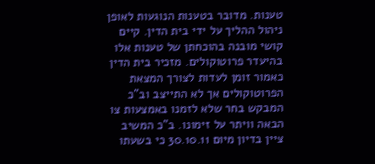טענות. מדובר בטענות הנוגעות לאופן ניהול ההליך על ידי בית הדין. קיים קושי מובנה בהוכחתן של טענות אלו בהיעדר פרוטוקולים. מזכיר בית הדין כאמור זומן לעדות לצורך המצאת הפרוטוקולים אך לא התייצב וב"כ המבקש בחר שלא לזמנו באמצעות צו הבאה וויתר על זימונו. ב"כ המשיב ציין בדיון מיום 30.10.11 כי בשעתו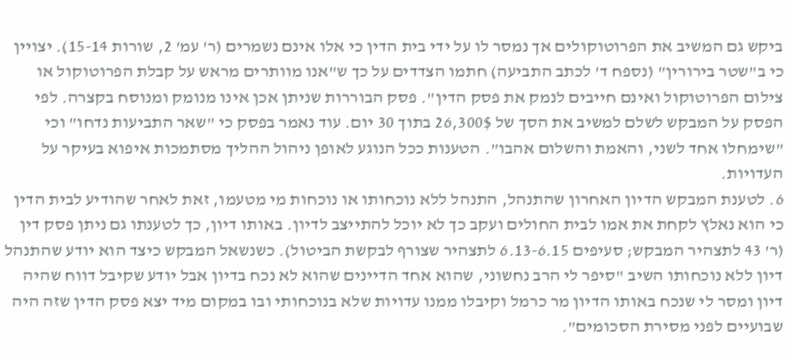ביקש גם המשיב את הפרוטוקולים אך נמסר לו על ידי בית הדין כי אלו אינם נשמרים (ר' עמ' 2, שורות 15-14). יצויין כי ב"שטר בירורין" (נספח ד' לכתב התביעה) חתמו הצדדים על כך ש"אנו מוותרים מראש על קבלת הפרוטוקול או צילום הפרוטוקול ואינם חייבים לנמק את פסק הדין". פסק הבוררות שניתן אכן אינו מנומק ומנוסח בקצרה. לפי הפסק על המבקש לשלם למשיב את הסך של 26,300$ בתוך 30 יום. עוד נאמר בפסק כי "שאר התביעות נדחו" וכי "שימחלו אחד לשני, והאמת והשלום אהבו". הטענות ככל הנוגע לאופן ניהול ההליך מסתמכות איפוא בעיקר על העדויות.
6. לטענת המבקש הדיון האחרון שהתנהל, התנהל ללא נוכחותו או נוכחות מי מטעמו, זאת לאחר שהודיע לבית הדין כי הוא נאלץ לקחת את אמו לבית החולים ועקב כך לא יוכל להתייצב לדיון. באותו דיון, כך לטענתו גם ניתן פסק דין (ר' 43 לתצהיר המבקש; סעיפים 6.13-6.15 לתצהיר שצורף לבקשת הביטול). כשנשאל המבקש כיצד הוא יודע שהתנהל דיון ללא נוכחותו השיב "סיפר לי הרב נחשוני, שהוא אחד הדיינים שהוא לא נכח בדיון אבל יודע שקיבל דווח שהיה דיון ומסר לי שנכח באותו הדיון מר כרמל וקיבלו ממנו עדויות שלא בנוכחותי ובו במקום מיד יצא פסק הדין שזה היה שבועיים לפני מסירת הסכומים".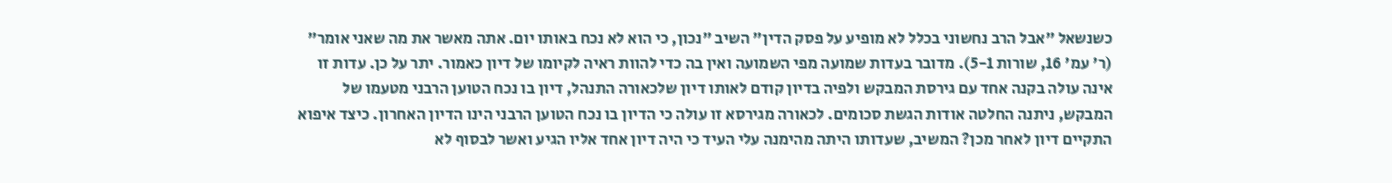כשנשאל "אבל הרב נחשוני בכלל לא מופיע על פסק הדין" השיב "נכון, כי הוא לא נכח באותו יום. אתה מאשר את מה שאני אומר" (ר' עמ' 16, שורות 5-1). מדובר בעדות שמועה מפי השמועה ואין בה כדי להוות ראיה לקיומו של דיון כאמור. יתר על כן. עדות זו אינה עולה בקנה אחד עם גירסת המבקש ולפיה בדיון קודם לאותו דיון שלכאורה התנהל, דיון בו נכח הטוען הרבני מטעמו של המבקש, ניתנה החלטה אודות הגשת סכומים. לכאורה מגירסא זו עולה כי הדיון בו נכח הטוען הרבני הינו הדיון האחרון. כיצד איפוא התקיים דיון לאחר מכן? המשיב, שעדותו היתה מהימנה עלי העיד כי היה דיון אחד אליו הגיע ואשר לבסוף לא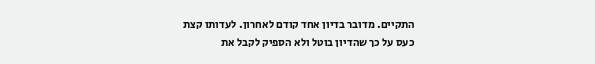התקיים. מדובר בדיון אחד קודם לאחרון. לעדותו קצת כעס על כך שהדיון בוטל ולא הספיק לקבל את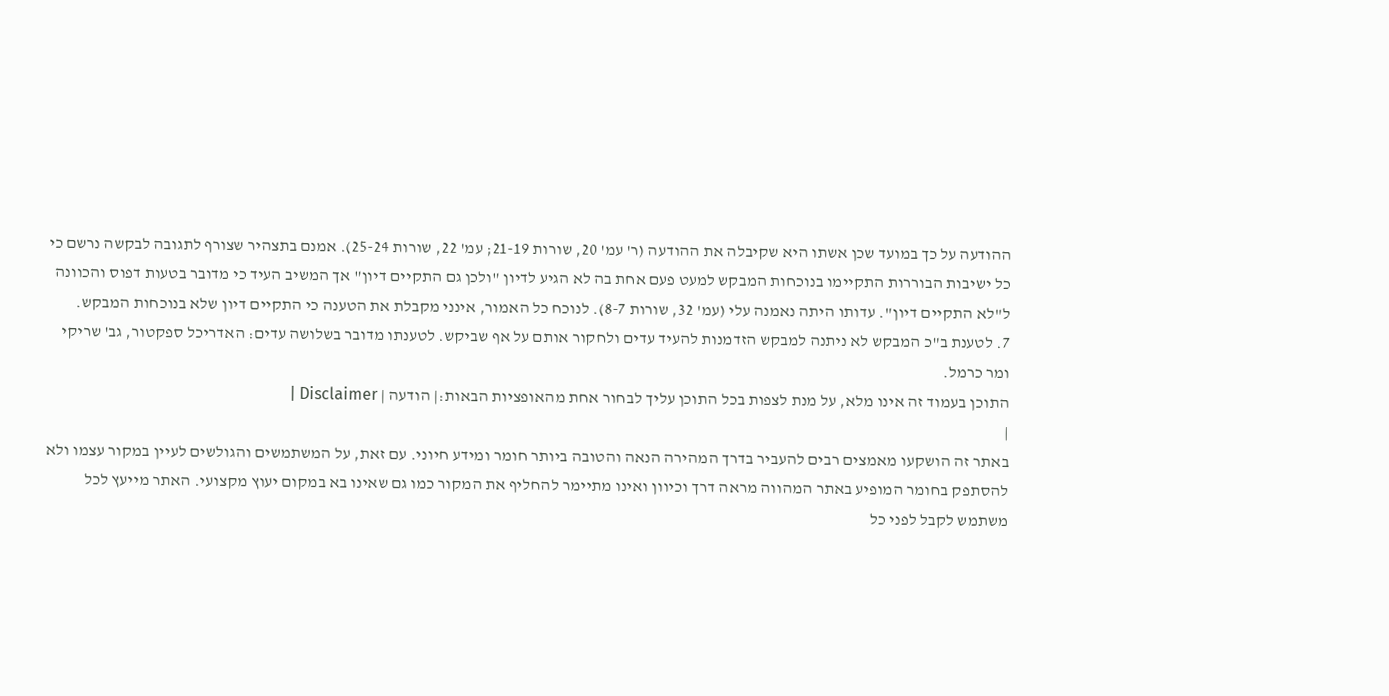ההודעה על כך במועד שכן אשתו היא שקיבלה את ההודעה (ר' עמ' 20, שורות 21-19; עמ' 22, שורות 25-24). אמנם בתצהיר שצורף לתגובה לבקשה נרשם כי כל ישיבות הבוררות התקיימו בנוכחות המבקש למעט פעם אחת בה לא הגיע לדיון "ולכן גם התקיים דיון" אך המשיב העיד כי מדובר בטעות דפוס והכוונה ל"לא התקיים דיון". עדותו היתה נאמנה עלי (עמ' 32, שורות 8-7). לנוכח כל האמור, אינני מקבלת את הטענה כי התקיים דיון שלא בנוכחות המבקש.
7. לטענת ב"כ המבקש לא ניתנה למבקש הזדמנות להעיד עדים ולחקור אותם על אף שביקש. לטענתו מדובר בשלושה עדים: האדריכל ספקטור, גב' שריקי ומר כרמל.
התוכן בעמוד זה אינו מלא, על מנת לצפות בכל התוכן עליך לבחור אחת מהאופציות הבאות:| הודעה | Disclaimer |
|
באתר זה הושקעו מאמצים רבים להעביר בדרך המהירה הנאה והטובה ביותר חומר ומידע חיוני. עם זאת, על המשתמשים והגולשים לעיין במקור עצמו ולא להסתפק בחומר המופיע באתר המהווה מראה דרך וכיוון ואינו מתיימר להחליף את המקור כמו גם שאינו בא במקום יעוץ מקצועי. האתר מייעץ לכל משתמש לקבל לפני כל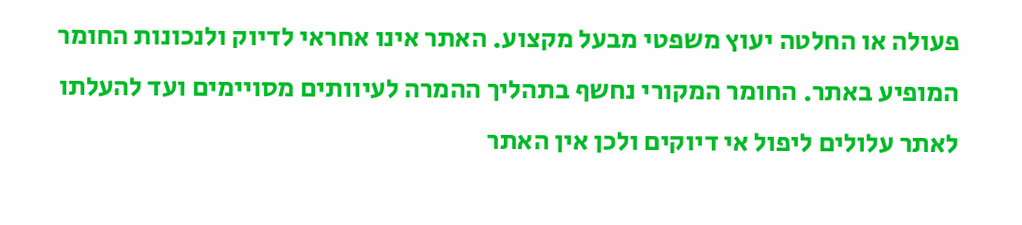פעולה או החלטה יעוץ משפטי מבעל מקצוע. האתר אינו אחראי לדיוק ולנכונות החומר המופיע באתר. החומר המקורי נחשף בתהליך ההמרה לעיוותים מסויימים ועד להעלתו לאתר עלולים ליפול אי דיוקים ולכן אין האתר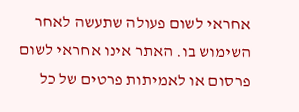אחראי לשום פעולה שתעשה לאחר השימוש בו. האתר אינו אחראי לשום פרסום או לאמיתות פרטים של כל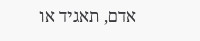אדם, תאגיד או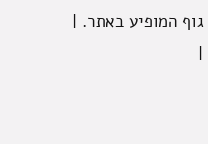גוף המופיע באתר. |
|